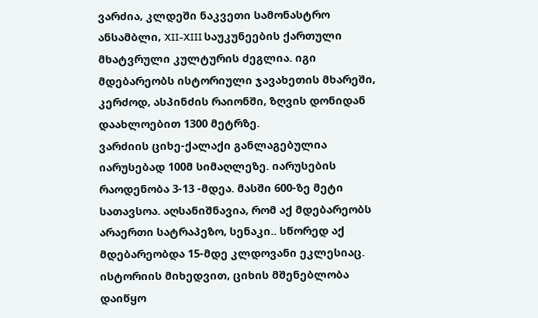ვარძია, კლდეში ნაკვეთი სამონასტრო ანსამბლი, XII-XIII საუკუნეების ქართული მხატვრული კულტურის ძეგლია. იგი მდებარეობს ისტორიული ჯავახეთის მხარეში, კერძოდ, ასპინძის რაიონში, ზღვის დონიდან დაახლოებით 1300 მეტრზე.
ვარძიის ციხე-ქალაქი განლაგებულია იარუსებად 100მ სიმაღლეზე. იარუსების რაოდენობა 3-13 -მდეა. მასში 600-ზე მეტი სათავსოა. აღსანიშნავია, რომ აქ მდებარეობს არაერთი სატრაპეზო, სენაკი.. სწორედ აქ მდებარეობდა 15-მდე კლდოვანი ეკლესიაც.
ისტორიის მიხედვით, ციხის მშენებლობა დაიწყო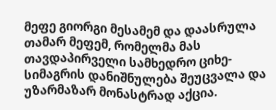მეფე გიორგი მესამემ და დაასრულა თამარ მეფემ, რომელმა მას თავდაპირველი სამხედრო ციხე-სიმაგრის დანიშნულება შეუცვალა და უზარმაზარ მონასტრად აქცია.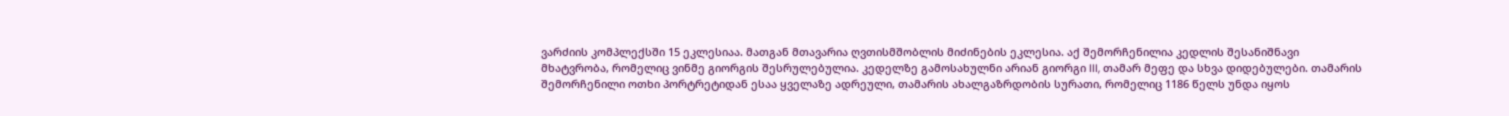ვარძიის კომპლექსში 15 ეკლესიაა. მათგან მთავარია ღვთისმშობლის მიძინების ეკლესია. აქ შემორჩენილია კედლის შესანიშნავი მხატვრობა, რომელიც ვინმე გიორგის შესრულებულია. კედელზე გამოსახულნი არიან გიორგი III, თამარ მეფე და სხვა დიდებულები. თამარის შემორჩენილი ოთხი პორტრეტიდან ესაა ყველაზე ადრეული, თამარის ახალგაზრდობის სურათი, რომელიც 1186 წელს უნდა იყოს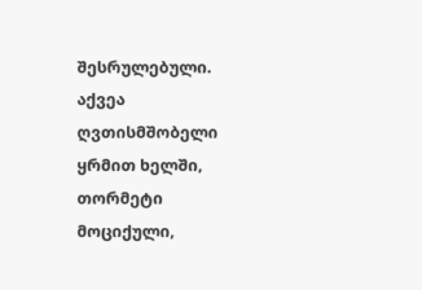შესრულებული. აქვეა ღვთისმშობელი ყრმით ხელში, თორმეტი მოციქული,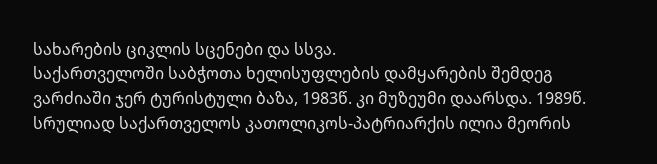სახარების ციკლის სცენები და სსვა.
საქართველოში საბჭოთა ხელისუფლების დამყარების შემდეგ ვარძიაში ჯერ ტურისტული ბაზა, 1983წ. კი მუზეუმი დაარსდა. 1989წ. სრულიად საქართველოს კათოლიკოს-პატრიარქის ილია მეორის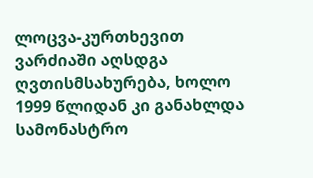ლოცვა-კურთხევით ვარძიაში აღსდგა ღვთისმსახურება, ხოლო 1999 წლიდან კი განახლდა სამონასტრო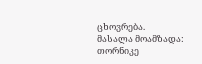ცხოვრება.
მასალა მოამზადა: თორნიკე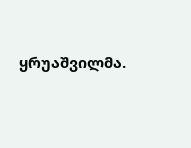ყრუაშვილმა.